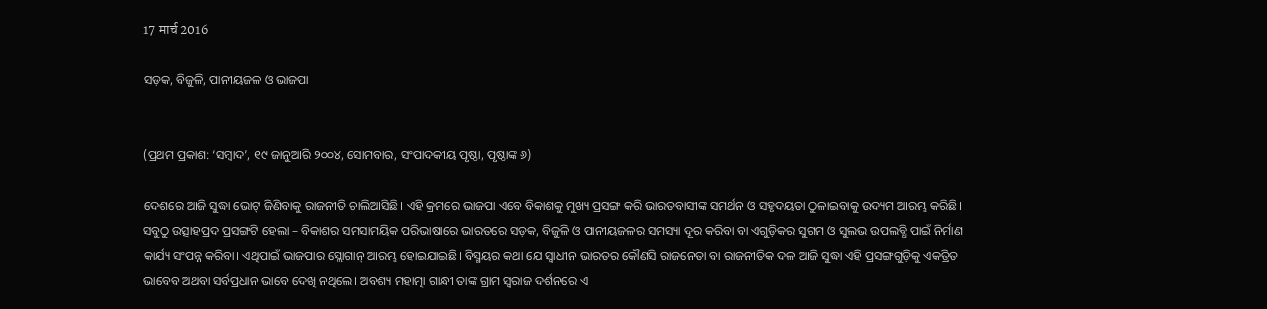17 मार्च 2016

ସଡ଼କ, ବିଜୁଳି, ପାନୀୟଜଳ ଓ ଭାଜପା


(ପ୍ରଥମ ପ୍ରକାଶ: ‘ସମ୍ବାଦ’, ୧୯ ଜାନୁଆରି ୨୦୦୪, ସୋମବାର, ସଂପାଦକୀୟ ପୃଷ୍ଠା, ପୃଷ୍ଠାଙ୍କ ୬)

ଦେଶରେ ଆଜି ସୁଦ୍ଧା ଭୋଟ୍‌ ଜିଣିବାକୁ ରାଜନୀତି ଚାଲିଆସିଛି। ଏହି କ୍ରମରେ ଭାଜପା ଏବେ ବିକାଶକୁ ମୁଖ୍ୟ ପ୍ରସଙ୍ଗ କରି ଭାରତବାସୀଙ୍କ ସମର୍ଥନ ଓ ସହୃଦୟତା ଠୁଳାଇବାକୁ ଉଦ୍ୟମ ଆରମ୍ଭ କରିଛି। ସବୁଠୁ ଉତ୍ସାହପ୍ରଦ ପ୍ରସଙ୍ଗଟି ହେଲା – ବିକାଶର ସମସାମୟିକ ପରିଭାଷାରେ ଭାରତରେ ସଡ଼କ, ବିଜୁଳି ଓ ପାନୀୟଜଳର ସମସ୍ୟା ଦୂର କରିବା ବା ଏଗୁଡ଼ିକର ସୁଗମ ଓ ସୁଲଭ ଉପଲବ୍ଧି ପାଇଁ ନିର୍ମାଣ କାର୍ଯ୍ୟ ସଂପନ୍ନ କରିବା। ଏଥିପାଇଁ ଭାଜପାର ସ୍ଲୋଗାନ୍‌ ଆରମ୍ଭ ହୋଇଯାଇଛି। ବିସ୍ମୟର କଥା ଯେ ସ୍ଵାଧୀନ ଭାରତର କୌଣସି ରାଜନେତା ବା ରାଜନୀତିକ ଦଳ ଆଜି ସୁଦ୍ଧା ଏହି ପ୍ରସଙ୍ଗଗୁଡ଼ିକୁ ଏକତ୍ରିତ ଭାବେବ ଅଥବା ସର୍ବପ୍ରଧାନ ଭାବେ ଦେଖି ନଥିଲେ। ଅବଶ୍ୟ ମହାତ୍ମା ଗାନ୍ଧୀ ତାଙ୍କ ଗ୍ରାମ ସ୍ଵରାଜ ଦର୍ଶନରେ ଏ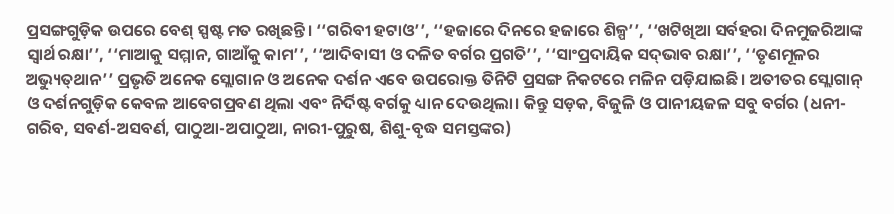ପ୍ରସଙ୍ଗଗୁଡ଼ିକ ଉପରେ ବେଶ୍‌ ସ୍ପଷ୍ଟ ମତ ରଖିଛନ୍ତି। ‘‘ଗରିବୀ ହଟାଓ’’, ‘‘ହଜାରେ ଦିନରେ ହଜାରେ ଶିଳ୍ପ’’, ‘‘ଖଟିଖିଆ ସର୍ବହରା ଦିନମୁଜରିଆଙ୍କ ସ୍ଵାର୍ଥ ରକ୍ଷା’’, ‘‘ମାଆକୁ ସମ୍ମାନ, ଗାଆଁକୁ କାମ’’, ‘‘ଆଦିବାସୀ ଓ ଦଳିତ ବର୍ଗର ପ୍ରଗତି’’, ‘‘ସାଂପ୍ରଦାୟିକ ସଦ୍‌ଭାବ ରକ୍ଷା’’, ‘‘ତୃଣମୂଳର ଅଭ୍ୟୁତ୍‌ଥାନ’’ ପ୍ରଭୃତି ଅନେକ ସ୍ଲୋଗାନ ଓ ଅନେକ ଦର୍ଶନ ଏବେ ଉପରୋକ୍ତ ତିନିଟି ପ୍ରସଙ୍ଗ ନିକଟରେ ମଳିନ ପଡ଼ିଯାଇଛି। ଅତୀତର ସ୍ଲୋଗାନ୍‌ ଓ ଦର୍ଶନଗୁଡ଼ିକ କେବଳ ଆବେଗପ୍ରବଣ ଥିଲା ଏବଂ ନିର୍ଦିଷ୍ଟ ବର୍ଗକୁ ଧ୍ୟାନ ଦେଉଥିଲା। କିନ୍ତୁ ସଡ଼କ, ବିଜୁଳି ଓ ପାନୀୟଜଳ ସବୁ ବର୍ଗର (ଧନୀ-ଗରିବ, ସବର୍ଣ-ଅସବର୍ଣ, ପାଠୁଆ-ଅପାଠୁଆ, ନାରୀ-ପୁରୁଷ, ଶିଶୁ-ବୃଦ୍ଧ ସମସ୍ତଙ୍କର)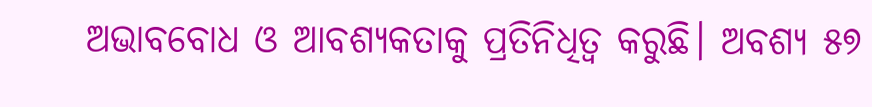ଅଭାବବୋଧ ଓ ଆବଶ୍ୟକତାକୁ ପ୍ରତିନିଧିତ୍ଵ କରୁଛି। ଅବଶ୍ୟ ୫୭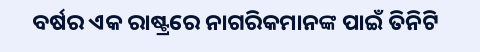ବର୍ଷର ଏକ ରାଷ୍ଟ୍ରରେ ନାଗରିକମାନଙ୍କ ପାଇଁ ତିନିଟି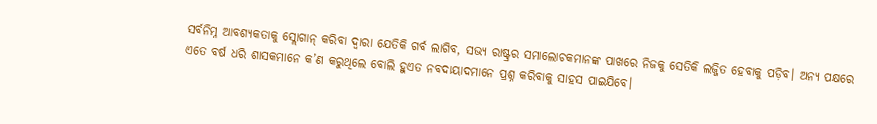ସର୍ବନିମ୍ନ ଆବଶ୍ୟକତାକୁ ସ୍ଲୋଗାନ୍‌ କରିବା ଦ୍ଵାରା ଯେତିକି ଗର୍ବ ଲାଗିବ, ସଭ୍ୟ ରାଷ୍ଟ୍ରର ସମାଲୋଚକମାନଙ୍କ ପାଖରେ ନିଜକୁ ସେତିକି ଲଜ୍ଜିତ ହେବାକୁ ପଡ଼ିବ। ଅନ୍ୟ ପକ୍ଷରେ ଏତେ ବର୍ଷ ଧରି ଶାସକମାନେ କ’ଣ କରୁଥିଲେ ବୋଲି ହୁଏତ ନବଦାୟାଦମାନେ ପ୍ରଶ୍ନ କରିବାକୁ ସାହସ ପାଇଯିବେ।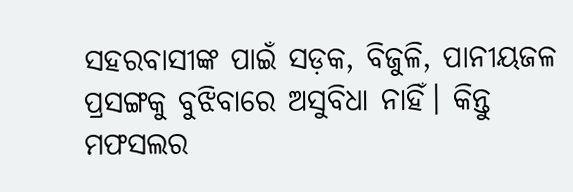ସହରବାସୀଙ୍କ ପାଇଁ ସଡ଼କ, ବିଜୁଳି, ପାନୀୟଜଳ ପ୍ରସଙ୍ଗକୁ ବୁଝିବାରେ ଅସୁବିଧା ନାହିଁ। କିନ୍ତୁ ମଫସଲର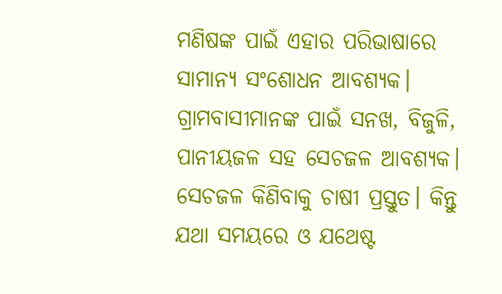ମଣିଷଙ୍କ ପାଇଁ ଏହାର ପରିଭାଷାରେ ସାମାନ୍ୟ ସଂଶୋଧନ ଆବଶ୍ୟକ। ଗ୍ରାମବାସୀମାନଙ୍କ ପାଇଁ ସନଖ, ବିଜୁଳି, ପାନୀୟଜଳ ସହ ସେଚଜଳ ଆବଶ୍ୟକ। ସେଚଜଳ କିଣିବାକୁ ଚାଷୀ ପ୍ରସ୍ତୁତ। କିନ୍ତୁ ଯଥା ସମୟରେ ଓ ଯଥେଷ୍ଟ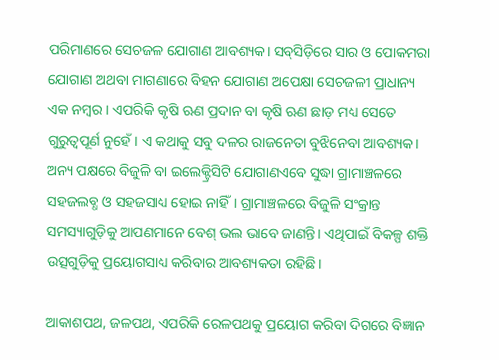ପରିମାଣରେ ସେଚଜଳ ଯୋଗାଣ ଆବଶ୍ୟକ। ସବ୍‌ସିଡ଼ିରେ ସାର ଓ ପୋକମରା ଯୋଗାଣ ଅଥବା ମାଗଣାରେ ବିହନ ଯୋଗାଣ ଅପେକ୍ଷା ସେଚଜଳୀ ପ୍ରାଧାନ୍ୟ ଏକ ନମ୍ବର। ଏପରିକି କୃଷି ଋଣ ପ୍ରଦାନ ବା କୃଷି ଋଣ ଛାଡ଼ ମଧ୍ୟ ସେତେ ଗୁରୁତ୍ଵପୂର୍ଣ ନୁହେଁ। ଏ କଥାକୁ ସବୁ ଦଳର ରାଜନେତା ବୁଝିନେବା ଆବଶ୍ୟକ। ଅନ୍ୟ ପକ୍ଷରେ ବିଜୁଳି ବା ଇଲେକ୍ଟ୍ରିସିଟି ଯୋଗାଣଏବେ ସୁଦ୍ଧା ଗ୍ରାମାଞ୍ଚଳରେ ସହଜଲବ୍ଧ ଓ ସହଜସାଧ୍ୟ ହୋଇ ନାହିଁ। ଗ୍ରାମାଞ୍ଚଳରେ ବିଜୁଳି ସଂକ୍ରାନ୍ତ ସମସ୍ୟାଗୁଡ଼ିକୁ ଆପଣମାନେ ବେଶ୍‌ ଭଲ ଭାବେ ଜାଣନ୍ତି। ଏଥିପାଇଁ ବିକଳ୍ପ ଶକ୍ତି ଉତ୍ସଗୁଡ଼ିକୁ ପ୍ରୟୋଗସାଧ୍ୟ କରିବାର ଆବଶ୍ୟକତା ରହିଛି।

ଆକାଶପଥ, ଜଳପଥ, ଏପରିକି ରେଳପଥକୁ ପ୍ରୟୋଗ କରିବା ଦିଗରେ ବିଜ୍ଞାନ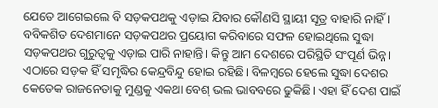ଯେତେ ଆଗେଇଲେ ବି ସଡ଼କପଥକୁ ଏଡ଼ାଇ ଯିବାର କୌଣସି ସ୍ଥାୟୀ ସୂତ୍ର ବାହାରି ନାହିଁ। ବବିକଶିତ ଦେଶମାନେ ସଡ଼କପଥର ପ୍ରୟୋଗ କରିବାରେ ସଫଳ ହୋଇଥିଲେ ସୁଦ୍ଧା ସଡ଼କପଥର ଗୁରୁତ୍ଵକୁ ଏଡ଼ାଇ ପାରି ନାହାନ୍ତି। କିନ୍ତୁ ଆମ ଦେଶରେ ପରିସ୍ଥିତି ସଂପୂର୍ଣ ଭିନ୍ନ। ଏଠାରେ ସଡ଼କ ହିଁ ସମୃଦ୍ଧିର କେନ୍ଦ୍ରବିନ୍ଦୁ ହୋଇ ରହିଛି। ବିଳମ୍ବରେ ହେଲେ ସୁଦ୍ଧା ଦେଶର କେତେକ ରାଜନେତାକୁ ମୁଣ୍ଡକୁ ଏକଥା ବେଶ୍‌ ଭଲ ଭାବବରେ ଢୁକିଛି। ଏହା ହିଁ ଦେଶ ପାଇଁ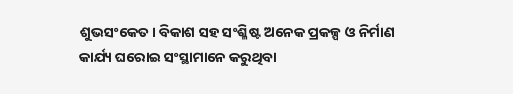ଶୁଭସଂକେତ। ବିକାଶ ସହ ସଂଶ୍ଳିଷ୍ଟ ଅନେକ ପ୍ରକଳ୍ପ ଓ ନିର୍ମାଣ କାର୍ଯ୍ୟ ଘରୋଇ ସଂସ୍ଥାମାନେ କରୁଥିବା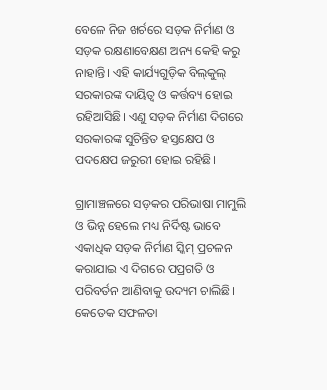ବେଳେ ନିଜ ଖର୍ଚରେ ସଡ଼କ ନିର୍ମାଣ ଓ ସଡ଼କ ରକ୍ଷଣାବେକ୍ଷଣ ଅନ୍ୟ କେହି କରୁ ନାହାନ୍ତି। ଏହି କାର୍ଯ୍ୟଗୁଡ଼ିକ ବିଲ୍‌କୁଲ୍‌ ସରକାରଙ୍କ ଦାୟିତ୍ଵ ଓ କର୍ତ୍ତବ୍ୟ ହୋଇ ରହିଆସିଛି। ଏଣୁ ସଡ଼କ ନିର୍ମାଣ ଦିଗରେ ସରକାରଙ୍କ ସୁଚିନ୍ତିତ ହସ୍ତକ୍ଷେପ ଓ ପଦକ୍ଷେପ ଜରୁରୀ ହୋଇ ରହିଛି।

ଗ୍ରାମାଞ୍ଚଳରେ ସଡ଼କର ପରିଭାଷା ମାମୁଲି ଓ ଭିନ୍ନ ହେଲେ ମଧ୍ୟ ନିର୍ଦିଷ୍ଟ ଭାବେ ଏକାଧିକ ସଡ଼କ ନିର୍ମାଣ ସ୍କିମ୍‌ ପ୍ରଚଳନ କରାଯାଇ ଏ ଦିଗରେ ପପ୍ରଗତି ଓ ପରିବର୍ତନ ଆଣିବାକୁ ଉଦ୍ୟମ ଚାଲିଛି। କେତେକ ସଫଳତା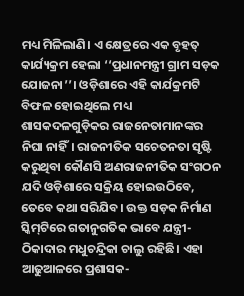ମଧ୍ୟ ମିଳିଲାଣି। ଏ କ୍ଷେତ୍ରରେ ଏକ ବୃହତ୍‌ କାର୍ଯ୍ୟକ୍ରମ ହେଲା ‘‘ପ୍ରଧାନମନ୍ତ୍ରୀ ଗ୍ରାମ ସଡ଼କ ଯୋଜନା’’। ଓଡ଼ିଶାରେ ଏହି କାର୍ଯକ୍ରମଟି ବିଫଳ ହୋଇଥିଲେ ମଧ୍ୟ ଶାସକଦଳଗୁଡ଼ିକର ରାଜନେତାମାନଙ୍କର ନିଘା ନାହିଁ। ରାଜନୀତିକ ସଚେତନତା ସୃଷ୍ଟି କରୁଥିବା କୌଣସି ଅଣରାଜନୀତିକ ସଂଗଠନ ଯଦି ଓଡ଼ିଶାରେ ସକ୍ରିୟ ହୋଇଉଠିବେ, ତେବେ କଥା ସରିଯିବ। ଉକ୍ତ ସଡ଼କ ନିର୍ମାଣ ସ୍କିମ୍‌ଟିରେ ଗତାନୁଗତିକ ଭାବେ ଯନ୍ତ୍ରୀ-ଠିକାଦାର ମଧୁଚନ୍ଦ୍ରିକା ଚାଲୁ ରହିଛି। ଏହା ଆଢୁଆଳରେ ପ୍ରଶାସକ-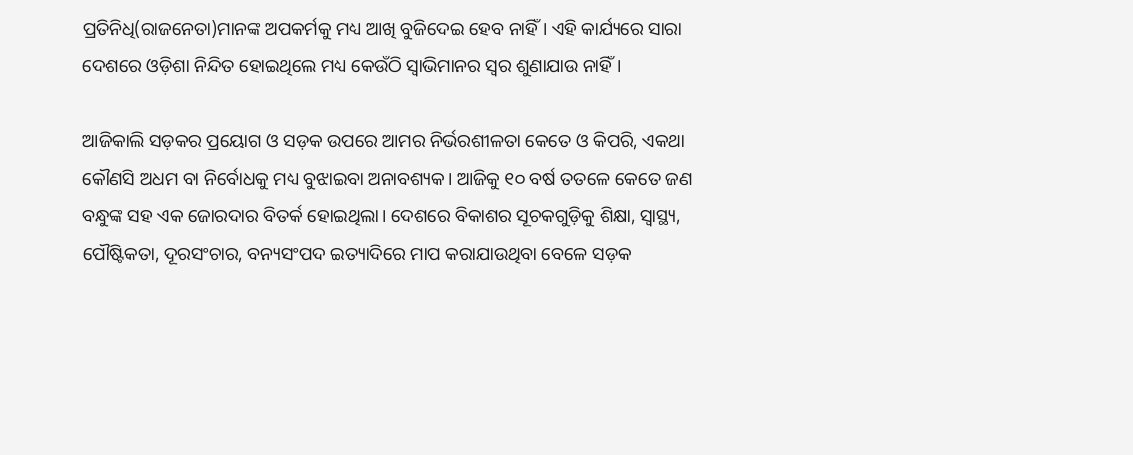ପ୍ରତିନିଧି(ରାଜନେତା)ମାନଙ୍କ ଅପକର୍ମକୁ ମଧ୍ୟ ଆଖି ବୁଜିଦେଇ ହେବ ନାହିଁ। ଏହି କାର୍ଯ୍ୟରେ ସାରା ଦେଶରେ ଓଡ଼ିଶା ନିନ୍ଦିତ ହୋଇଥିଲେ ମଧ୍ୟ କେଉଁଠି ସ୍ଵାଭିମାନର ସ୍ଵର ଶୁଣାଯାଉ ନାହିଁ।

ଆଜିକାଲି ସଡ଼କର ପ୍ରୟୋଗ ଓ ସଡ଼କ ଉପରେ ଆମର ନିର୍ଭରଶୀଳତା କେତେ ଓ କିପରି, ଏକଥା କୌଣସି ଅଧମ ବା ନିର୍ବୋଧକୁ ମଧ୍ୟ ବୁଝାଇବା ଅନାବଶ୍ୟକ। ଆଜିକୁ ୧୦ ବର୍ଷ ତତଳେ କେତେ ଜଣ ବନ୍ଧୁଙ୍କ ସହ ଏକ ଜୋରଦାର ବିତର୍କ ହୋଇଥିଲା। ଦେଶରେ ବିକାଶର ସୂଚକଗୁଡ଼ିକୁ ଶିକ୍ଷା, ସ୍ଵାସ୍ଥ୍ୟ, ପୌଷ୍ଟିକତା, ଦୂରସଂଚାର, ବନ୍ୟସଂପଦ ଇତ୍ୟାଦିରେ ମାପ କରାଯାଉଥିବା ବେଳେ ସଡ଼କ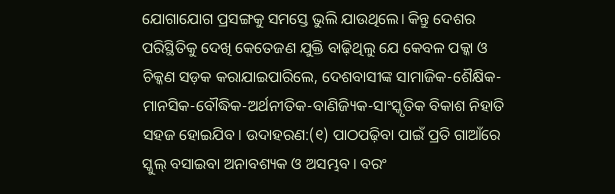ଯୋଗାଯୋଗ ପ୍ରସଙ୍ଗକୁ ସମସ୍ତେ ଭୁଲି ଯାଉଥିଲେ। କିନ୍ତୁ ଦେଶର ପରିସ୍ଥିତିକୁ ଦେଖି କେତେଜଣ ଯୁକ୍ତି ବାଢ଼ିଥିଲୁ ଯେ କେବଳ ପକ୍କା ଓ ଚିକ୍କଣ ସଡ଼କ କରାଯାଇପାରିଲେ, ଦେଶବାସୀଙ୍କ ସାମାଜିକ-ଶୈକ୍ଷିକ-ମାନସିକ-ବୌଦ୍ଧିକ-ଅର୍ଥନୀତିକ-ବାଣିଜ୍ୟିକ-ସାଂସ୍କୃତିକ ବିକାଶ ନିହାତି ସହଜ ହୋଇଯିବ। ଉଦାହରଣ:(୧) ପାଠପଢ଼ିବା ପାଇଁ ପ୍ରତି ଗାଆଁରେ ସ୍କୁଲ୍‌ ବସାଇବା ଅନାବଶ୍ୟକ ଓ ଅସମ୍ଭବ। ବରଂ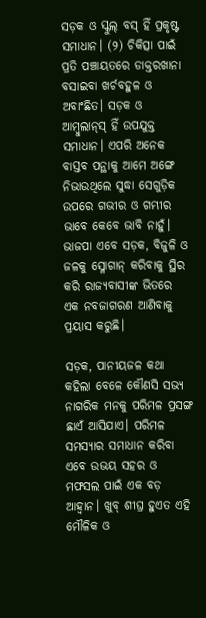ସଡ଼କ ଓ ସ୍କୁଲ୍‌ ବସ୍‌ ହିଁ ପ୍ରକୃଷ୍ଟ ସମାଧାନ। (୨) ଚିକିତ୍ସା ପାଇଁ ପ୍ରତି ପଞ୍ଚାୟତରେ ଡାକ୍ତରଖାନା ବସାଇବା ଖର୍ଚବହୁଳ ଓ ଅବାଂଛିତ। ସଡ଼କ ଓ ଆମ୍ବୁଲାନ୍‌ସ୍‌ ହିଁ ଉପଯୁକ୍ତ ସମାଧାନ। ଏପରି ଅନେକ ବାସ୍ତବ ପନ୍ଥାକୁ ଆମେ ଅଙ୍ଗେ ନିଭାଉଥିଲେ ସୁଦ୍ଧା ସେଗୁଡ଼ିକ ଉପରେ ଗଭୀର ଓ ଗମ୍ଭୀର ଭାବେ କେବେ ଭାବି ନାହୁଁ। ଭାଜପା ଏବେ ସଡ଼କ, ବିଜୁଳି ଓ ଜଳକୁ ସ୍ଳୋଗାନ୍‌ କରିବାକୁ ସ୍ଥିର କରି ରାଜ୍ୟବାସୀଙ୍କ ଭିତରେ ଏକ ନବଜାଗରଣ ଆଣିବାକୁ ପ୍ରୟାସ କରୁଛି।

ସଡ଼କ, ପାନୀୟଜଳ କଥା କହିଲା ବେଳେ କୌଣସି ସଭ୍ୟ ନାଗରିକ ମନକୁ ପରିମଳ ପ୍ରସଙ୍ଗ ଛାଏଁ ଆସିଯାଏ। ପରିମଳ ସମସ୍ୟାର ସମାଧାନ କରିବା ଏବେ ଉଭୟ ସହର ଓ ମଫସଲ ପାଇଁ ଏକ ବଡ଼ ଆହ୍ଵାନ। ଖୁବ୍‌ ଶୀଘ୍ର ହୁଏତ ଏହି ମୌଳିକ ଓ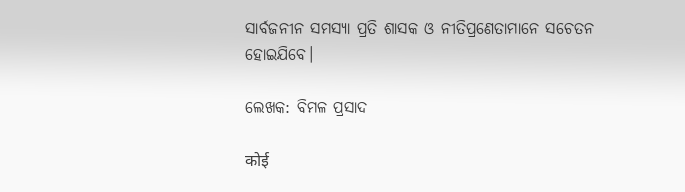ସାର୍ବଜନୀନ ସମସ୍ୟା ପ୍ରତି ଶାସକ ଓ ନୀତିପ୍ରଣେତାମାନେ ସଚେତନ ହୋଇଯିବେ।

ଲେଖକ: ବିମଳ ପ୍ରସାଦ

कोई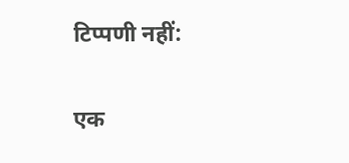टिप्पणी नहीं:

एक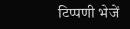टिप्पणी भेजें